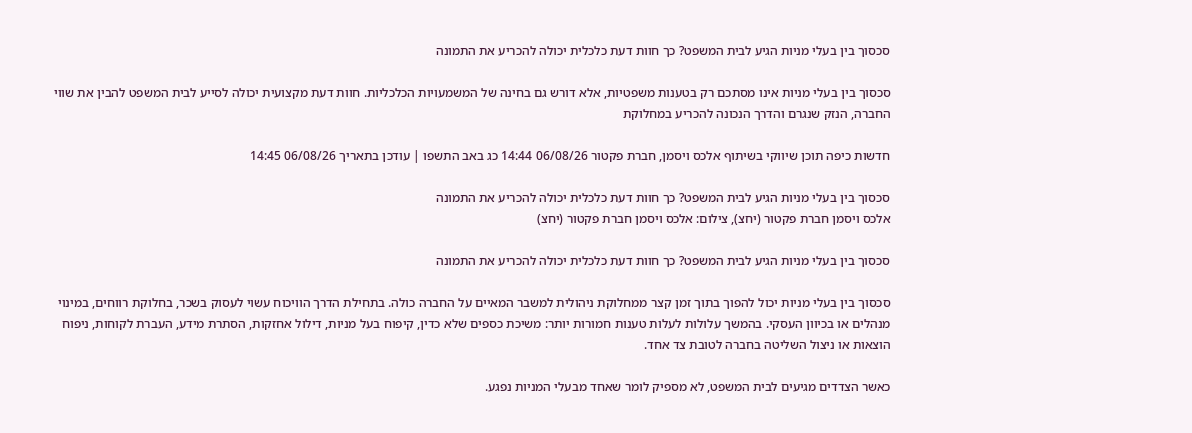סכסוך בין בעלי מניות הגיע לבית המשפט? כך חוות דעת כלכלית יכולה להכריע את התמונה

סכסוך בין בעלי מניות אינו מסתכם רק בטענות משפטיות, אלא דורש גם בחינה של המשמעויות הכלכליות. חוות דעת מקצועית יכולה לסייע לבית המשפט להבין את שווי החברה, הנזק שנגרם והדרך הנכונה להכריע במחלוקת

חדשות כיפה תוכן שיווקי בשיתוף אלכס ויסמן, חברת פקטור 06/08/26 14:44 כג באב התשפו | עודכן בתאריך 06/08/26 14:45

סכסוך בין בעלי מניות הגיע לבית המשפט? כך חוות דעת כלכלית יכולה להכריע את התמונה
אלכס ויסמן חברת פקטור (יחצ), צילום: אלכס ויסמן חברת פקטור (יחצ)

סכסוך בין בעלי מניות הגיע לבית המשפט? כך חוות דעת כלכלית יכולה להכריע את התמונה

סכסוך בין בעלי מניות יכול להפוך בתוך זמן קצר ממחלוקת ניהולית למשבר המאיים על החברה כולה. בתחילת הדרך הוויכוח עשוי לעסוק בשכר, בחלוקת רווחים, במינוי מנהלים או בכיוון העסקי. בהמשך עלולות לעלות טענות חמורות יותר: משיכת כספים שלא כדין, קיפוח בעל מניות, דילול אחזקות, הסתרת מידע, העברת לקוחות, ניפוח הוצאות או ניצול השליטה בחברה לטובת צד אחד.

כאשר הצדדים מגיעים לבית המשפט, לא מספיק לומר שאחד מבעלי המניות נפגע.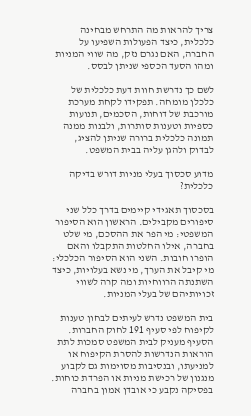צריך להראות מה התרחש מבחינה כלכלית, כיצד הפעולות השפיעו על החברה, האם נגרם נזק, מה שווי המניות ומהו הסעד הכספי שניתן לבסס.

לשם כך נדרשת חוות דעת כלכלית של כלכלן מומחה. תפקידו לקחת מערכת מורכבת של דוחות, הסכמים, תנועות כספיות וטענות סותרות, ולבנות ממנה תמונה כלכלית ברורה שניתן להציג, לבדוק ולהגן עליה בבית המשפט.

מדוע סכסוך בעלי מניות דורש בדיקה כלכלית?

בסכסוך תאגידי קיימים בדרך כלל שני סיפורים מקבילים. הראשון הוא הסיפור המשפטי: מי הפר את ההסכם, מי שלט בחברה, אילו החלטות התקבלו והאם הופרו חובות. השני הוא הסיפור הכלכלי: מי קיבל את הערך, מי נשא בעלויות, כיצד השתנתה הרווחיות ומה קרה לשווי זכויותיהם של בעלי המניות.

בית המשפט נדרש לעיתים לבחון טענות לקיפוח לפי סעיף 191 לחוק החברות. הסעיף מעניק לבית המשפט סמכות לתת הוראות הנדרשות להסרת הקיפוח או למניעתו, ובנסיבות מסוימות גם לקבוע מנגנון של רכישת מניות או הפרדת כוחות. בפסיקה נקבע כי אובדן אמון בחברה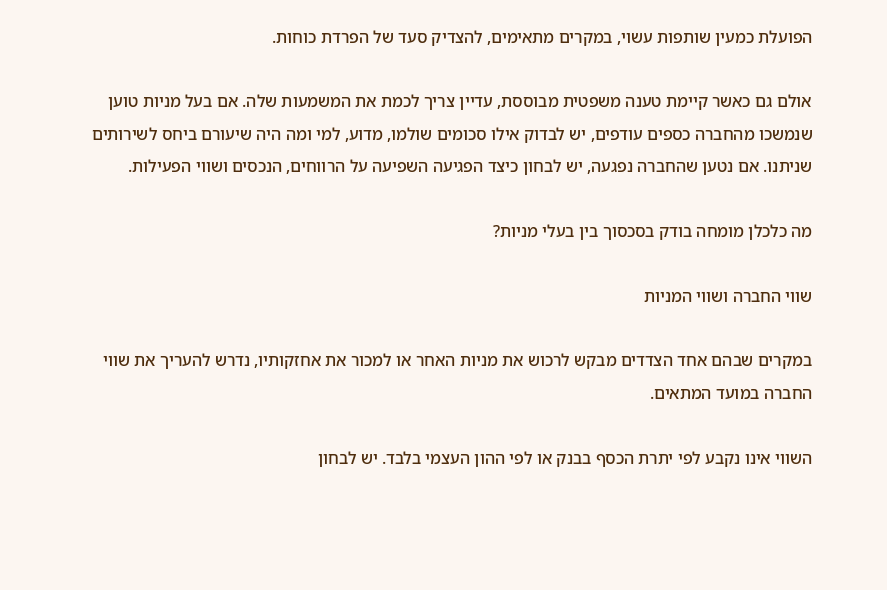הפועלת כמעין שותפות עשוי, במקרים מתאימים, להצדיק סעד של הפרדת כוחות.

אולם גם כאשר קיימת טענה משפטית מבוססת, עדיין צריך לכמת את המשמעות שלה. אם בעל מניות טוען שנמשכו מהחברה כספים עודפים, יש לבדוק אילו סכומים שולמו, מדוע, למי ומה היה שיעורם ביחס לשירותים שניתנו. אם נטען שהחברה נפגעה, יש לבחון כיצד הפגיעה השפיעה על הרווחים, הנכסים ושווי הפעילות.

מה כלכלן מומחה בודק בסכסוך בין בעלי מניות?

שווי החברה ושווי המניות

במקרים שבהם אחד הצדדים מבקש לרכוש את מניות האחר או למכור את אחזקותיו, נדרש להעריך את שווי החברה במועד המתאים.

השווי אינו נקבע לפי יתרת הכסף בבנק או לפי ההון העצמי בלבד. יש לבחון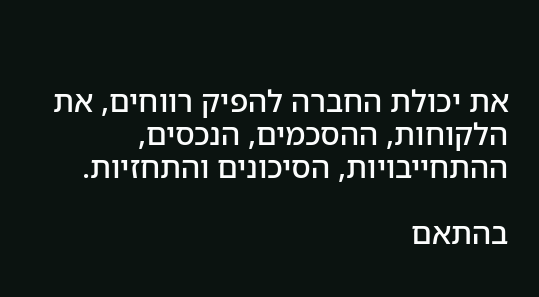את יכולת החברה להפיק רווחים, את הלקוחות, ההסכמים, הנכסים, ההתחייבויות, הסיכונים והתחזיות.

בהתאם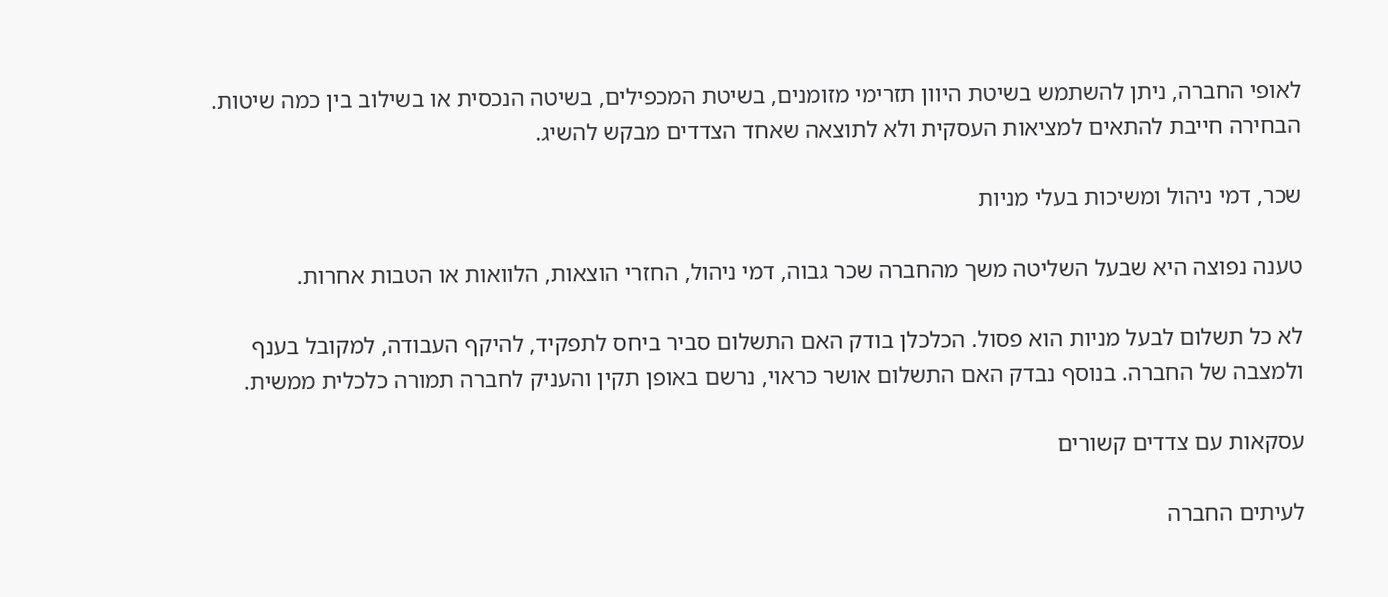לאופי החברה, ניתן להשתמש בשיטת היוון תזרימי מזומנים, בשיטת המכפילים, בשיטה הנכסית או בשילוב בין כמה שיטות. הבחירה חייבת להתאים למציאות העסקית ולא לתוצאה שאחד הצדדים מבקש להשיג.

שכר, דמי ניהול ומשיכות בעלי מניות

טענה נפוצה היא שבעל השליטה משך מהחברה שכר גבוה, דמי ניהול, החזרי הוצאות, הלוואות או הטבות אחרות.

לא כל תשלום לבעל מניות הוא פסול. הכלכלן בודק האם התשלום סביר ביחס לתפקיד, להיקף העבודה, למקובל בענף ולמצבה של החברה. בנוסף נבדק האם התשלום אושר כראוי, נרשם באופן תקין והעניק לחברה תמורה כלכלית ממשית.

עסקאות עם צדדים קשורים

לעיתים החברה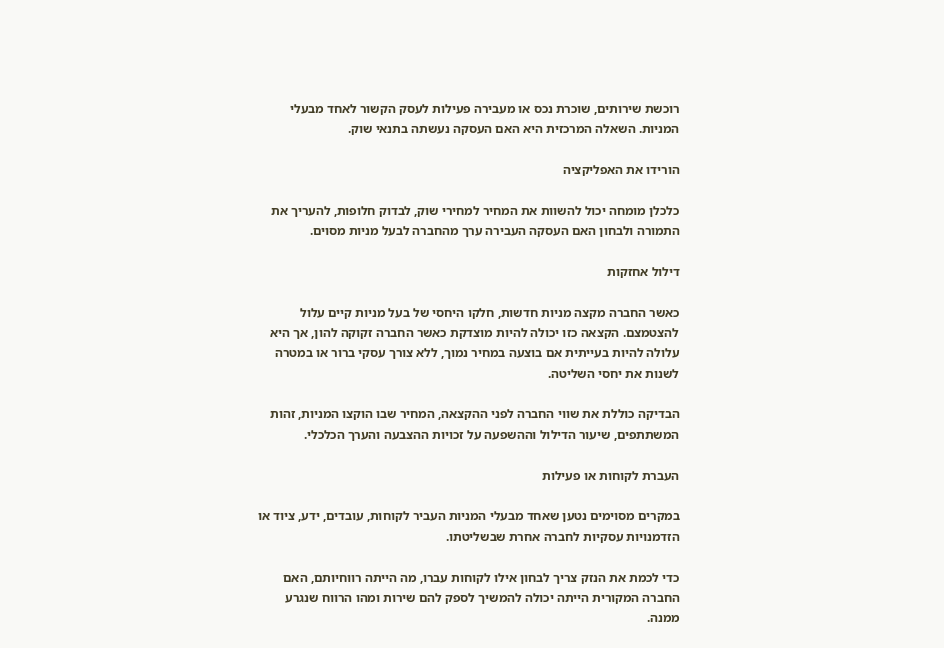רוכשת שירותים, שוכרת נכס או מעבירה פעילות לעסק הקשור לאחד מבעלי המניות. השאלה המרכזית היא האם העסקה נעשתה בתנאי שוק.

הורידו את האפליקציה

כלכלן מומחה יכול להשוות את המחיר למחירי שוק, לבדוק חלופות, להעריך את התמורה ולבחון האם העסקה העבירה ערך מהחברה לבעל מניות מסוים.

דילול אחזקות

כאשר החברה מקצה מניות חדשות, חלקו היחסי של בעל מניות קיים עלול להצטמצם. הקצאה כזו יכולה להיות מוצדקת כאשר החברה זקוקה להון, אך היא עלולה להיות בעייתית אם בוצעה במחיר נמוך, ללא צורך עסקי ברור או במטרה לשנות את יחסי השליטה.

הבדיקה כוללת את שווי החברה לפני ההקצאה, המחיר שבו הוקצו המניות, זהות המשתתפים, שיעור הדילול וההשפעה על זכויות ההצבעה והערך הכלכלי.

העברת לקוחות או פעילות

במקרים מסוימים נטען שאחד מבעלי המניות העביר לקוחות, עובדים, ידע, ציוד או הזדמנויות עסקיות לחברה אחרת שבשליטתו.

כדי לכמת את הנזק צריך לבחון אילו לקוחות עברו, מה הייתה רווחיותם, האם החברה המקורית הייתה יכולה להמשיך לספק להם שירות ומהו הרווח שנגרע ממנה.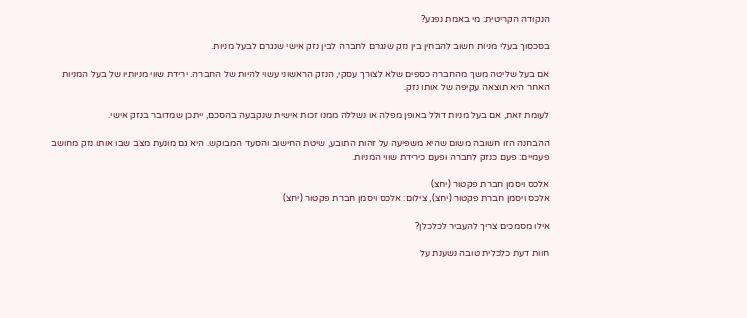הנקודה הקריטית: מי באמת נפגע?

בסכסוך בעלי מניות חשוב להבחין בין נזק שנגרם לחברה לבין נזק אישי שנגרם לבעל מניות.

אם בעל שליטה משך מהחברה כספים שלא לצורך עסקי, הנזק הראשוני עשוי להיות של החברה. ירידת שווי מניותיו של בעל המניות האחר היא תוצאה עקיפה של אותו נזק.

לעומת זאת, אם בעל מניות דולל באופן מפלה או נשללה ממנו זכות אישית שנקבעה בהסכם, ייתכן שמדובר בנזק אישי.

ההבחנה הזו חשובה משום שהיא משפיעה על זהות התובע, שיטת החישוב והסעד המבוקש. היא גם מונעת מצב שבו אותו נזק מחושב פעמיים: פעם כנזק לחברה ופעם כירידת שווי המניות.

אלכס ויסמן חברת פקטור (יחצ)
אלכס ויסמן חברת פקטור (יחצ), צילום: אלכס ויסמן חברת פקטור (יחצ)

אילו מסמכים צריך להעביר לכלכלן?

חוות דעת כלכלית טובה נשענת על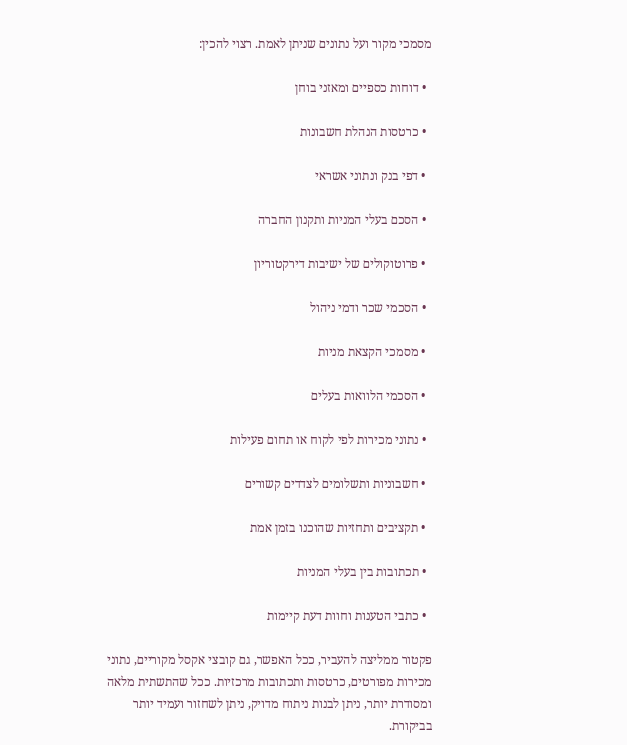מסמכי מקור ועל נתונים שניתן לאמת. רצוי להכין:

  • דוחות כספיים ומאזני בוחן

  • כרטסות הנהלת חשבונות

  • דפי בנק ונתוני אשראי

  • הסכם בעלי המניות ותקנון החברה

  • פרוטוקולים של ישיבות דירקטוריון

  • הסכמי שכר ודמי ניהול

  • מסמכי הקצאת מניות

  • הסכמי הלוואות בעלים

  • נתוני מכירות לפי לקוח או תחום פעילות

  • חשבוניות ותשלומים לצדדים קשורים

  • תקציבים ותחזיות שהוכנו בזמן אמת

  • תכתובות בין בעלי המניות

  • כתבי הטענות וחוות דעת קיימות

פקטור ממליצה להעביר, ככל האפשר, גם קובצי אקסל מקוריים, נתוני מכירות מפורטים, כרטסות ותכתובות מרכזיות. ככל שהתשתית מלאה ומסודרת יותר, ניתן לבנות ניתוח מדויק, ניתן לשחזור ועמיד יותר בביקורת.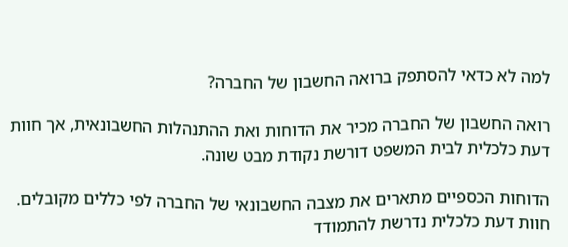למה לא כדאי להסתפק ברואה החשבון של החברה?

רואה החשבון של החברה מכיר את הדוחות ואת ההתנהלות החשבונאית, אך חוות דעת כלכלית לבית המשפט דורשת נקודת מבט שונה.

הדוחות הכספיים מתארים את מצבה החשבונאי של החברה לפי כללים מקובלים. חוות דעת כלכלית נדרשת להתמודד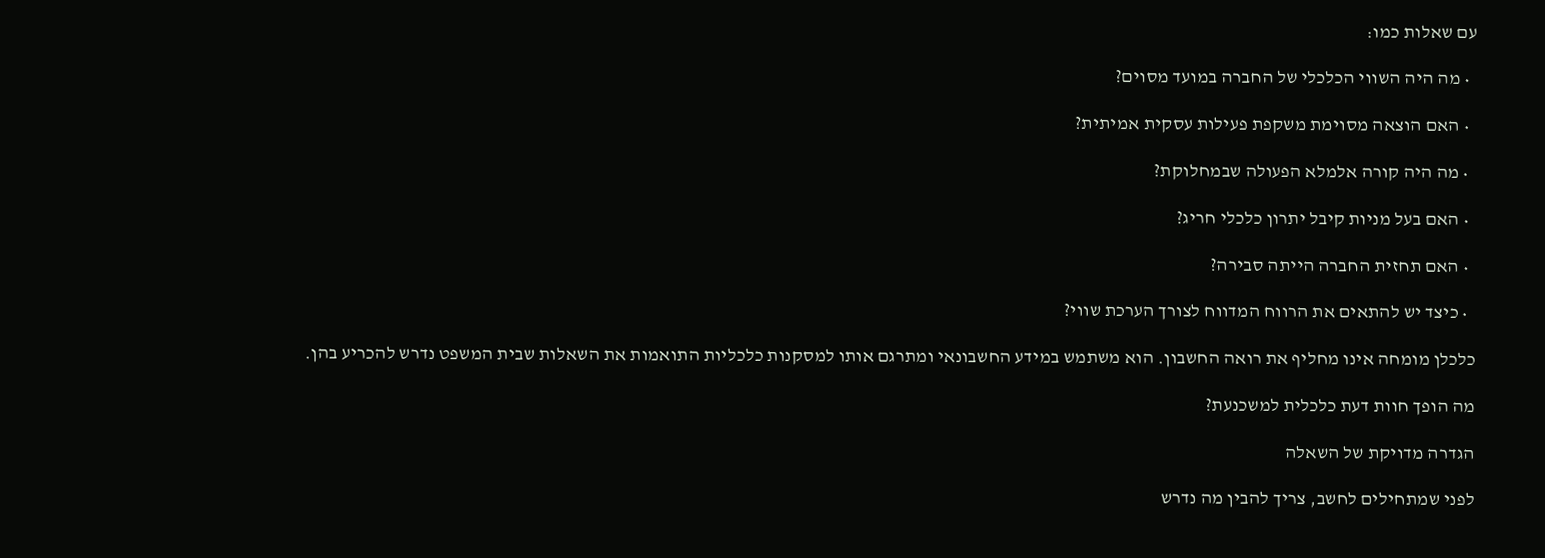עם שאלות כמו:

  • מה היה השווי הכלכלי של החברה במועד מסוים?

  • האם הוצאה מסוימת משקפת פעילות עסקית אמיתית?

  • מה היה קורה אלמלא הפעולה שבמחלוקת?

  • האם בעל מניות קיבל יתרון כלכלי חריג?

  • האם תחזית החברה הייתה סבירה?

  • כיצד יש להתאים את הרווח המדווח לצורך הערכת שווי?

כלכלן מומחה אינו מחליף את רואה החשבון. הוא משתמש במידע החשבונאי ומתרגם אותו למסקנות כלכליות התואמות את השאלות שבית המשפט נדרש להכריע בהן.

מה הופך חוות דעת כלכלית למשכנעת?

הגדרה מדויקת של השאלה

לפני שמתחילים לחשב, צריך להבין מה נדרש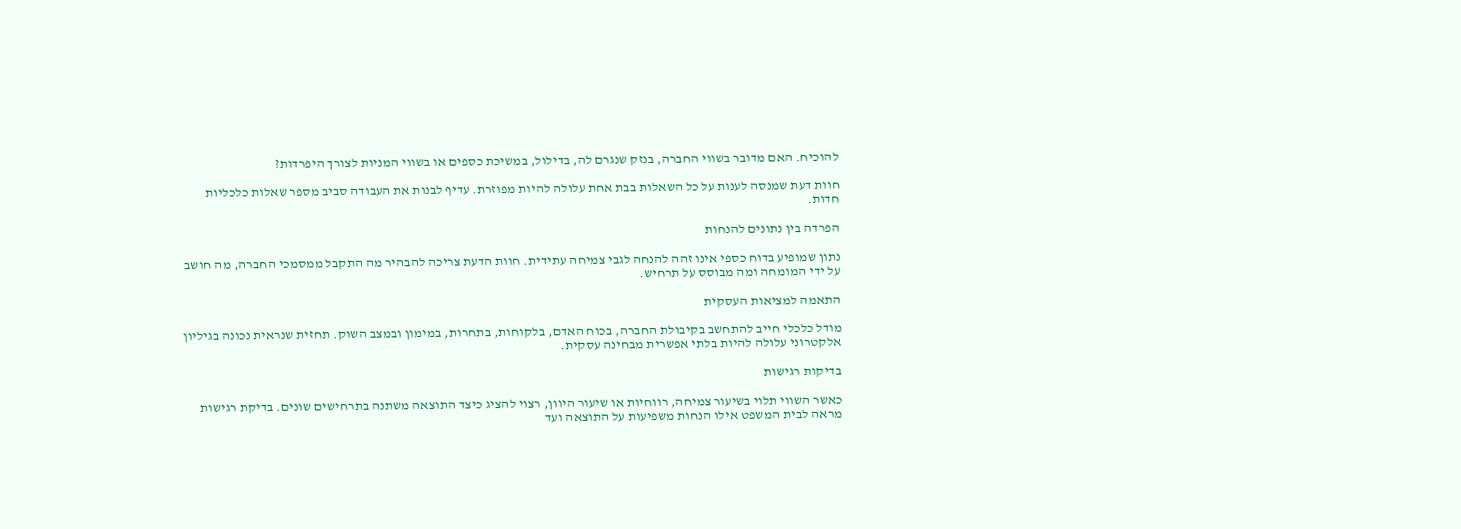להוכיח. האם מדובר בשווי החברה, בנזק שנגרם לה, בדילול, במשיכת כספים או בשווי המניות לצורך היפרדות?

חוות דעת שמנסה לענות על כל השאלות בבת אחת עלולה להיות מפוזרת. עדיף לבנות את העבודה סביב מספר שאלות כלכליות חדות.

הפרדה בין נתונים להנחות

נתון שמופיע בדוח כספי אינו זהה להנחה לגבי צמיחה עתידית. חוות הדעת צריכה להבהיר מה התקבל ממסמכי החברה, מה חושב על ידי המומחה ומה מבוסס על תרחיש.

התאמה למציאות העסקית

מודל כלכלי חייב להתחשב בקיבולת החברה, בכוח האדם, בלקוחות, בתחרות, במימון ובמצב השוק. תחזית שנראית נכונה בגיליון אלקטרוני עלולה להיות בלתי אפשרית מבחינה עסקית.

בדיקות רגישות

כאשר השווי תלוי בשיעור צמיחה, רווחיות או שיעור היוון, רצוי להציג כיצד התוצאה משתנה בתרחישים שונים. בדיקת רגישות מראה לבית המשפט אילו הנחות משפיעות על התוצאה ועד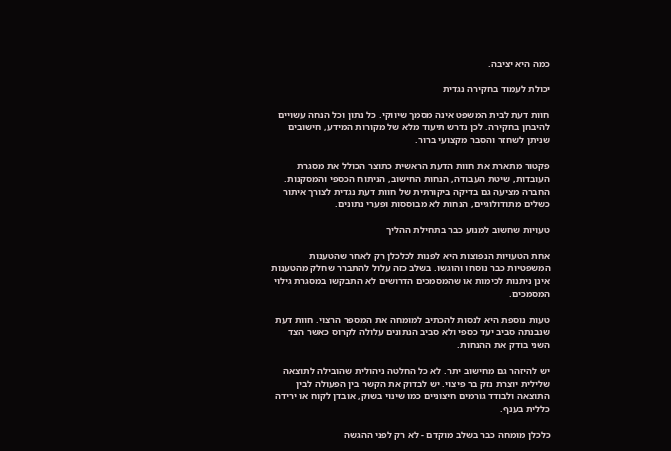כמה היא יציבה.

יכולת לעמוד בחקירה נגדית

חוות דעת לבית המשפט אינה מסמך שיווקי. כל נתון וכל הנחה עשויים להיבחן בחקירה. לכן נדרש תיעוד מלא של מקורות המידע, חישובים שניתן לשחזר והסבר מקצועי ברור.

פקטור מתארת את חוות הדעת הראשית כתוצר הכולל את מסגרת העובדות, שיטת העבודה, הנחות החישוב, הניתוח הכספי והמסקנות. החברה מציעה גם בדיקה ביקורתית של חוות דעת נגדית לצורך איתור כשלים מתודולוגיים, הנחות לא מבוססות ופערי נתונים.

טעויות שחשוב למנוע כבר בתחילת ההליך

אחת הטעויות הנפוצות היא לפנות לכלכלן רק לאחר שהטענות המשפטיות כבר נוסחו והוגשו. בשלב כזה עלול להתברר שחלק מהטענות אינן ניתנות לכימות או שהמסמכים הדרושים לא התבקשו במסגרת גילוי המסמכים.

טעות נוספת היא לנסות להכתיב למומחה את המספר הרצוי. חוות דעת שנבנתה סביב יעד כספי ולא סביב הנתונים עלולה לקרוס כאשר הצד השני בודק את ההנחות.

יש להיזהר גם מחישוב יתר. לא כל החלטה ניהולית שהובילה לתוצאה שלילית יוצרת נזק בר פיצוי. יש לבדוק את הקשר בין הפעולה לבין התוצאה ולבודד גורמים חיצוניים כמו שינוי בשוק, אובדן לקוח או ירידה כללית בענף.

כלכלן מומחה כבר בשלב מוקדם - לא רק לפני ההגשה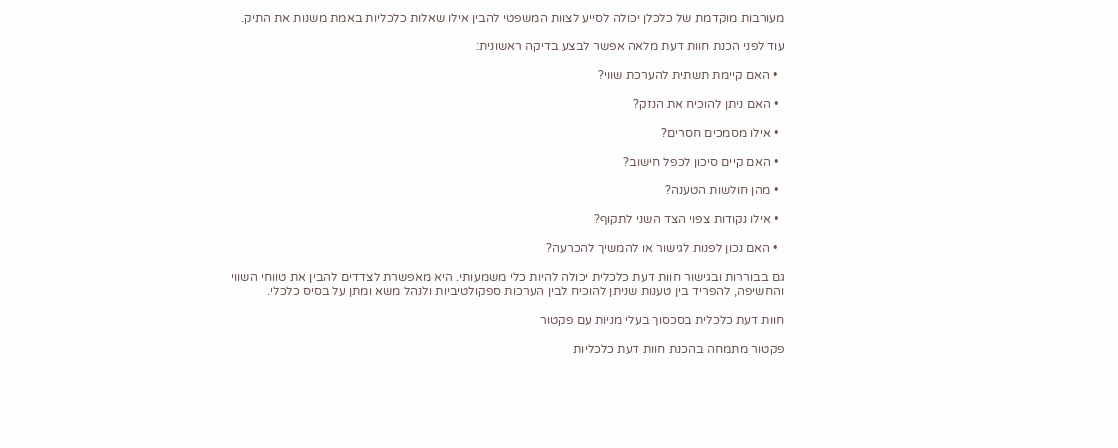מעורבות מוקדמת של כלכלן יכולה לסייע לצוות המשפטי להבין אילו שאלות כלכליות באמת משנות את התיק.

עוד לפני הכנת חוות דעת מלאה אפשר לבצע בדיקה ראשונית:

  • האם קיימת תשתית להערכת שווי?

  • האם ניתן להוכיח את הנזק?

  • אילו מסמכים חסרים?

  • האם קיים סיכון לכפל חישוב?

  • מהן חולשות הטענה?

  • אילו נקודות צפוי הצד השני לתקוף?

  • האם נכון לפנות לגישור או להמשיך להכרעה?

גם בבוררות ובגישור חוות דעת כלכלית יכולה להיות כלי משמעותי. היא מאפשרת לצדדים להבין את טווחי השווי והחשיפה, להפריד בין טענות שניתן להוכיח לבין הערכות ספקולטיביות ולנהל משא ומתן על בסיס כלכלי.

חוות דעת כלכלית בסכסוך בעלי מניות עם פקטור

פקטור מתמחה בהכנת חוות דעת כלכליות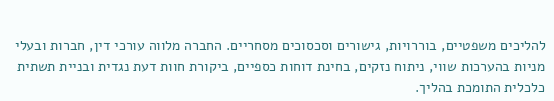להליכים משפטיים, בוררויות, גישורים וסכסוכים מסחריים. החברה מלווה עורכי דין, חברות ובעלי מניות בהערכות שווי, ניתוח נזקים, בחינת דוחות כספיים, ביקורת חוות דעת נגדית ובניית תשתית כלכלית התומכת בהליך.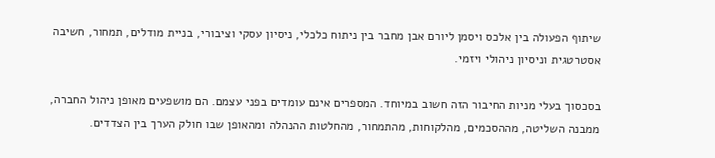שיתוף הפעולה בין אלכס ויסמן ליורם אבן מחבר בין ניתוח כלכלי, ניסיון עסקי וציבורי, בניית מודלים, תמחור, חשיבה אסטרטגית וניסיון ניהולי ויזמי.

בסכסוך בעלי מניות החיבור הזה חשוב במיוחד. המספרים אינם עומדים בפני עצמם. הם מושפעים מאופן ניהול החברה, ממבנה השליטה, מההסכמים, מהלקוחות, מהתמחור, מהחלטות ההנהלה ומהאופן שבו חולק הערך בין הצדדים.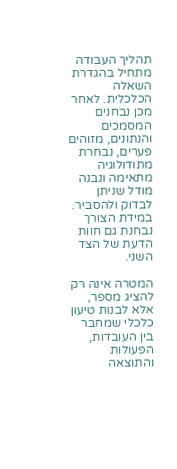תהליך העבודה מתחיל בהגדרת השאלה הכלכלית. לאחר מכן נבחנים המסמכים והנתונים, מזוהים פערים, נבחרת מתודולוגיה מתאימה ונבנה מודל שניתן לבדוק ולהסביר. במידת הצורך נבחנת גם חוות הדעת של הצד השני.

המטרה אינה רק להציג מספר, אלא לבנות טיעון כלכלי שמחבר בין העובדות, הפעולות והתוצאה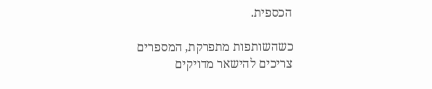הכספית.

כשהשותפות מתפרקת, המספרים צריכים להישאר מדויקים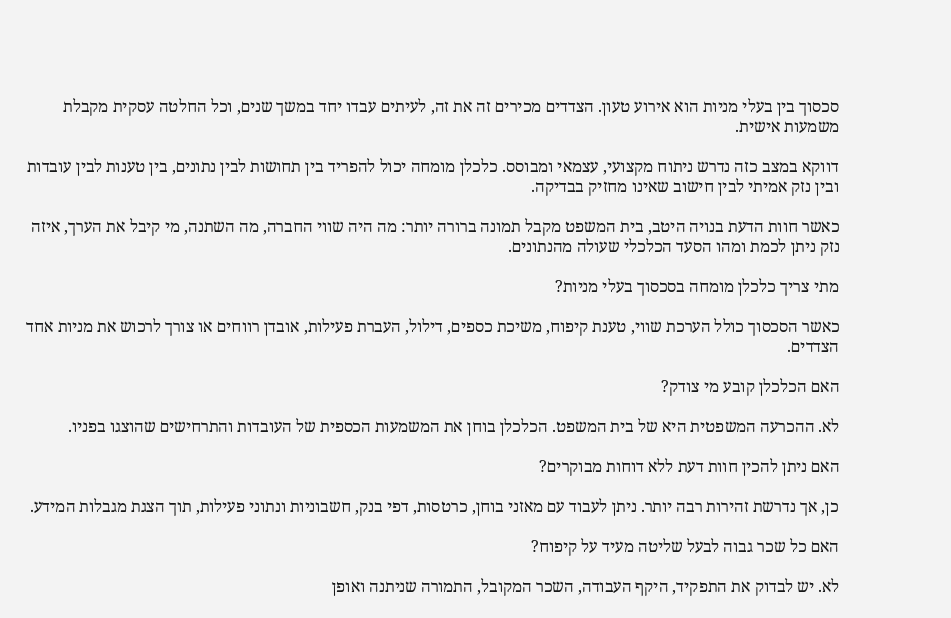סכסוך בין בעלי מניות הוא אירוע טעון. הצדדים מכירים זה את זה, לעיתים עבדו יחד במשך שנים, וכל החלטה עסקית מקבלת משמעות אישית.

דווקא במצב כזה נדרש ניתוח מקצועי, עצמאי ומבוסס. כלכלן מומחה יכול להפריד בין תחושות לבין נתונים, בין טענות לבין עובדות ובין נזק אמיתי לבין חישוב שאינו מחזיק בבדיקה.

כאשר חוות הדעת בנויה היטב, בית המשפט מקבל תמונה ברורה יותר: מה היה שווי החברה, מה השתנה, מי קיבל את הערך, איזה נזק ניתן לכמת ומהו הסעד הכלכלי שעולה מהנתונים.

מתי צריך כלכלן מומחה בסכסוך בעלי מניות?

כאשר הסכסוך כולל הערכת שווי, טענת קיפוח, משיכת כספים, דילול, העברת פעילות, אובדן רווחים או צורך לרכוש את מניות אחד הצדדים.

האם הכלכלן קובע מי צודק?

לא. ההכרעה המשפטית היא של בית המשפט. הכלכלן בוחן את המשמעות הכספית של העובדות והתרחישים שהוצגו בפניו.

האם ניתן להכין חוות דעת ללא דוחות מבוקרים?

כן, אך נדרשת זהירות רבה יותר. ניתן לעבוד עם מאזני בוחן, כרטסות, דפי בנק, חשבוניות ונתוני פעילות, תוך הצגת מגבלות המידע.

האם כל שכר גבוה לבעל שליטה מעיד על קיפוח?

לא. יש לבדוק את התפקיד, היקף העבודה, השכר המקובל, התמורה שניתנה ואופן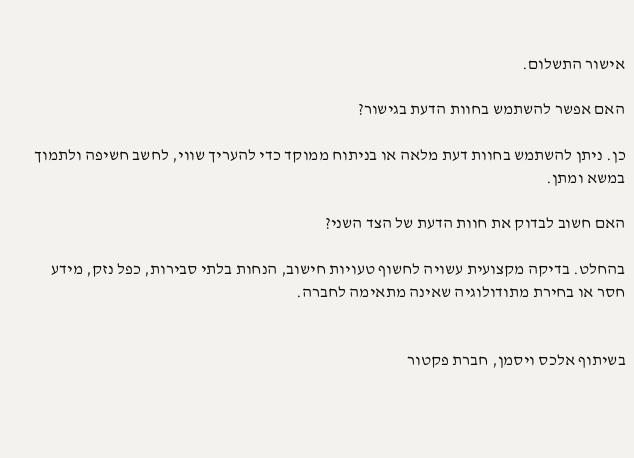אישור התשלום.

האם אפשר להשתמש בחוות הדעת בגישור?

כן. ניתן להשתמש בחוות דעת מלאה או בניתוח ממוקד כדי להעריך שווי, לחשב חשיפה ולתמוך במשא ומתן.

האם חשוב לבדוק את חוות הדעת של הצד השני?

בהחלט. בדיקה מקצועית עשויה לחשוף טעויות חישוב, הנחות בלתי סבירות, כפל נזק, מידע חסר או בחירת מתודולוגיה שאינה מתאימה לחברה.


בשיתוף אלכס ויסמן, חברת פקטור